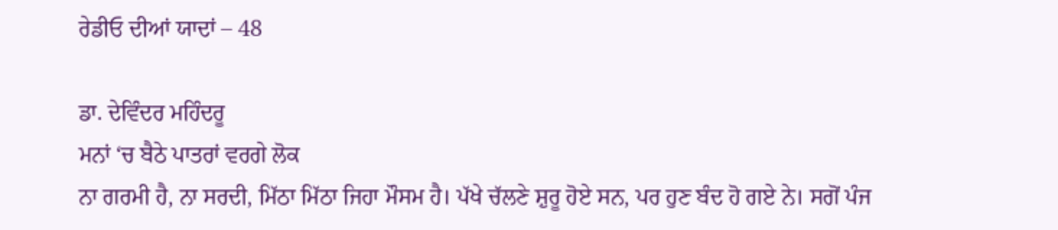ਰੇਡੀਓ ਦੀਆਂ ਯਾਦਾਂ – 48

ਡਾ. ਦੇਵਿੰਦਰ ਮਹਿੰਦਰੂ
ਮਨਾਂ ‘ਚ ਬੈਠੇ ਪਾਤਰਾਂ ਵਰਗੇ ਲੋਕ
ਨਾ ਗਰਮੀ ਹੈ, ਨਾ ਸਰਦੀ, ਮਿੱਠਾ ਮਿੱਠਾ ਜਿਹਾ ਮੌਸਮ ਹੈ। ਪੱਖੇ ਚੱਲਣੇ ਸ਼ੁਰੂ ਹੋਏ ਸਨ, ਪਰ ਹੁਣ ਬੰਦ ਹੋ ਗਏ ਨੇ। ਸਗੋਂ ਪੰਜ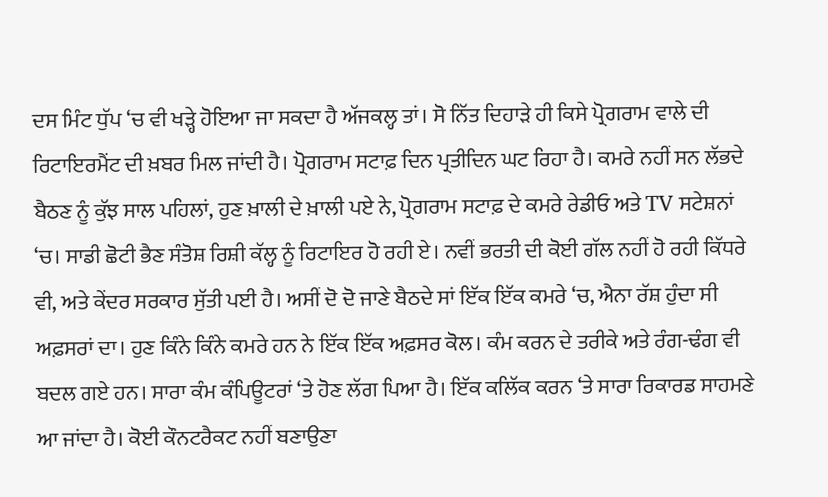ਦਸ ਮਿੰਟ ਧੁੱਪ ‘ਚ ਵੀ ਖੜ੍ਹੇ ਹੋਇਆ ਜਾ ਸਕਦਾ ਹੈ ਅੱਜਕਲ੍ਹ ਤਾਂ। ਸੋ ਨਿੱਤ ਦਿਹਾੜੇ ਹੀ ਕਿਸੇ ਪ੍ਰੋਗਰਾਮ ਵਾਲੇ ਦੀ ਰਿਟਾਇਰਮੈਂਟ ਦੀ ਖ਼ਬਰ ਮਿਲ ਜਾਂਦੀ ਹੈ। ਪ੍ਰੋਗਰਾਮ ਸਟਾਫ਼ ਦਿਨ ਪ੍ਰਤੀਦਿਨ ਘਟ ਰਿਹਾ ਹੈ। ਕਮਰੇ ਨਹੀਂ ਸਨ ਲੱਭਦੇ ਬੈਠਣ ਨੂੰ ਕੁੱਝ ਸਾਲ ਪਹਿਲਾਂ, ਹੁਣ ਖ਼ਾਲੀ ਦੇ ਖ਼ਾਲੀ ਪਏ ਨੇ, ਪ੍ਰੋਗਰਾਮ ਸਟਾਫ਼ ਦੇ ਕਮਰੇ ਰੇਡੀਓ ਅਤੇ TV ਸਟੇਸ਼ਨਾਂ ‘ਚ। ਸਾਡੀ ਛੋਟੀ ਭੈਣ ਸੰਤੋਸ਼ ਰਿਸ਼ੀ ਕੱਲ੍ਹ ਨੂੰ ਰਿਟਾਇਰ ਹੋ ਰਹੀ ਏ। ਨਵੀਂ ਭਰਤੀ ਦੀ ਕੋਈ ਗੱਲ ਨਹੀਂ ਹੋ ਰਹੀ ਕਿੱਧਰੇ ਵੀ, ਅਤੇ ਕੇਂਦਰ ਸਰਕਾਰ ਸੁੱਤੀ ਪਈ ਹੈ। ਅਸੀਂ ਦੋ ਦੋ ਜਾਣੇ ਬੈਠਦੇ ਸਾਂ ਇੱਕ ਇੱਕ ਕਮਰੇ ‘ਚ, ਐਨਾ ਰੱਸ਼ ਹੁੰਦਾ ਸੀ ਅਫ਼ਸਰਾਂ ਦਾ। ਹੁਣ ਕਿੰਨੇ ਕਿੰਨੇ ਕਮਰੇ ਹਨ ਨੇ ਇੱਕ ਇੱਕ ਅਫ਼ਸਰ ਕੋਲ। ਕੰਮ ਕਰਨ ਦੇ ਤਰੀਕੇ ਅਤੇ ਰੰਗ-ਢੰਗ ਵੀ ਬਦਲ ਗਏ ਹਨ। ਸਾਰਾ ਕੰਮ ਕੰਪਿਊਟਰਾਂ ‘ਤੇ ਹੋਣ ਲੱਗ ਪਿਆ ਹੈ। ਇੱਕ ਕਲਿੱਕ ਕਰਨ ‘ਤੇ ਸਾਰਾ ਰਿਕਾਰਡ ਸਾਹਮਣੇ ਆ ਜਾਂਦਾ ਹੈ। ਕੋਈ ਕੌਨਟਰੈਕਟ ਨਹੀਂ ਬਣਾਉਣਾ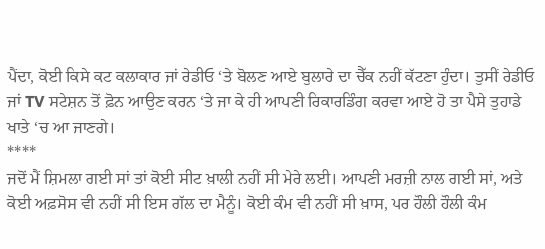ਪੈਂਦਾ, ਕੋਈ ਕਿਸੇ ਕਟ ਕਲਾਕਾਰ ਜਾਂ ਰੇਡੀਓ ‘ਤੇ ਬੋਲਣ ਆਏ ਬੁਲਾਰੇ ਦਾ ਚੈੱਕ ਨਹੀਂ ਕੱਟਣਾ ਹੁੰਦਾ। ਤੁਸੀਂ ਰੇਡੀਓ ਜਾਂ TV ਸਟੇਸ਼ਨ ਤੋਂ ਫ਼ੋਨ ਆਉਣ ਕਰਨ ‘ਤੇ ਜਾ ਕੇ ਹੀ ਆਪਣੀ ਰਿਕਾਰਡਿੰਗ ਕਰਵਾ ਆਏ ਹੋ ਤਾ ਪੈਸੇ ਤੁਹਾਡੇ ਖਾਤੇ ‘ਚ ਆ ਜਾਣਗੇ।
****
ਜਦੋਂ ਮੈਂ ਸ਼ਿਮਲਾ ਗਈ ਸਾਂ ਤਾਂ ਕੋਈ ਸੀਟ ਖ਼ਾਲੀ ਨਹੀਂ ਸੀ ਮੇਰੇ ਲਈ। ਆਪਣੀ ਮਰਜ਼ੀ ਨਾਲ ਗਈ ਸਾਂ, ਅਤੇ ਕੋਈ ਅਫ਼ਸੋਸ ਵੀ ਨਹੀਂ ਸੀ ਇਸ ਗੱਲ ਦਾ ਮੈਨੂੰ। ਕੋਈ ਕੰਮ ਵੀ ਨਹੀਂ ਸੀ ਖ਼ਾਸ, ਪਰ ਹੌਲੀ ਹੌਲੀ ਕੰਮ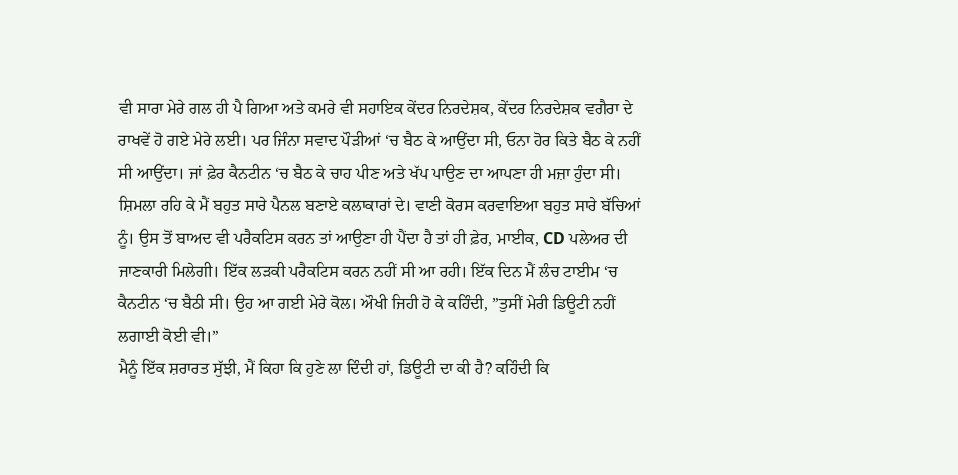ਵੀ ਸਾਰਾ ਮੇਰੇ ਗਲ ਹੀ ਪੈ ਗਿਆ ਅਤੇ ਕਮਰੇ ਵੀ ਸਹਾਇਕ ਕੇਂਦਰ ਨਿਰਦੇਸ਼ਕ, ਕੇਂਦਰ ਨਿਰਦੇਸ਼ਕ ਵਗੈਰਾ ਦੇ ਰਾਖਵੇਂ ਹੋ ਗਏ ਮੇਰੇ ਲਈ। ਪਰ ਜਿੰਨਾ ਸਵਾਦ ਪੌੜੀਆਂ ‘ਚ ਬੈਠ ਕੇ ਆਉਂਦਾ ਸੀ, ਓਨਾ ਹੋਰ ਕਿਤੇ ਬੈਠ ਕੇ ਨਹੀਂ ਸੀ ਆਉਂਦਾ। ਜਾਂ ਫ਼ੇਰ ਕੈਨਟੀਨ ‘ਚ ਬੈਠ ਕੇ ਚਾਹ ਪੀਣ ਅਤੇ ਖੱਪ ਪਾਉਣ ਦਾ ਆਪਣਾ ਹੀ ਮਜ਼ਾ ਹੁੰਦਾ ਸੀ। ਸ਼ਿਮਲਾ ਰਹਿ ਕੇ ਮੈਂ ਬਹੁਤ ਸਾਰੇ ਪੈਨਲ ਬਣਾਏ ਕਲਾਕਾਰਾਂ ਦੇ। ਵਾਣੀ ਕੋਰਸ ਕਰਵਾਇਆ ਬਹੁਤ ਸਾਰੇ ਬੱਚਿਆਂ ਨੂੰ। ਉਸ ਤੋਂ ਬਾਅਦ ਵੀ ਪਰੈਕਟਿਸ ਕਰਨ ਤਾਂ ਆਉਣਾ ਹੀ ਪੈਂਦਾ ਹੈ ਤਾਂ ਹੀ ਫ਼ੇਰ, ਮਾਈਕ, CD ਪਲੇਅਰ ਦੀ ਜਾਣਕਾਰੀ ਮਿਲੇਗੀ। ਇੱਕ ਲੜਕੀ ਪਰੈਕਟਿਸ ਕਰਨ ਨਹੀਂ ਸੀ ਆ ਰਹੀ। ਇੱਕ ਦਿਨ ਮੈਂ ਲੰਚ ਟਾਈਮ ‘ਚ ਕੈਨਟੀਨ ‘ਚ ਬੈਠੀ ਸੀ। ਉਹ ਆ ਗਈ ਮੇਰੇ ਕੋਲ। ਔਖੀ ਜਿਹੀ ਹੋ ਕੇ ਕਹਿੰਦੀ, ”ਤੁਸੀਂ ਮੇਰੀ ਡਿਊਟੀ ਨਹੀਂ ਲਗਾਈ ਕੋਈ ਵੀ।”
ਮੈਨੂੰ ਇੱਕ ਸ਼ਰਾਰਤ ਸੁੱਝੀ, ਮੈਂ ਕਿਹਾ ਕਿ ਹੁਣੇ ਲਾ ਦਿੰਦੀ ਹਾਂ, ਡਿਊਟੀ ਦਾ ਕੀ ਹੈ? ਕਹਿੰਦੀ ਕਿ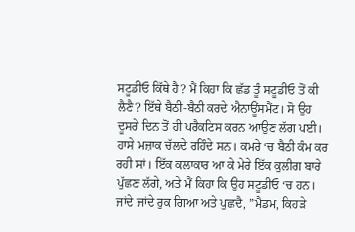ਸਟੂਡੀਓ ਕਿੱਥੇ ਹੈ? ਮੈਂ ਕਿਹਾ ਕਿ ਛੱਡ ਤੂੰ ਸਟੂਡੀਓ ਤੋਂ ਕੀ ਲੈਣੈ? ਇੱਥੇ ਬੈਠੀ-ਬੈਠੀ ਕਰਦੇ ਐਨਾਊਂਸਮੈਂਟ। ਸੋ ਉਹ ਦੂਸਰੇ ਦਿਨ ਤੋਂ ਹੀ ਪਰੈਕਟਿਸ ਕਰਨ ਆਉਣ ਲੱਗ ਪਈ। ਹਾਸੇ ਮਜ਼ਾਕ ਚੱਲਦੇ ਰਹਿੰਦੇ ਸਨ। ਕਮਰੇ ‘ਚ ਬੈਠੀ ਕੰਮ ਕਰ ਰਹੀ ਸਾਂ। ਇੱਕ ਕਲਾਕਾਰ ਆ ਕੇ ਮੇਰੇ ਇੱਕ ਕੁਲੀਗ ਬਾਰੇ ਪੁੱਛਣ ਲੱਗੇ, ਅਤੇ ਮੈਂ ਕਿਹਾ ਕਿ ਉਹ ਸਟੂਡੀਓ ‘ਚ ਹਨ। ਜਾਂਦੇ ਜਾਂਦੇ ਰੁਕ ਗਿਆ ਅਤੇ ਪੁਛਦੈ, ”ਮੈਡਮ, ਕਿਹੜੇ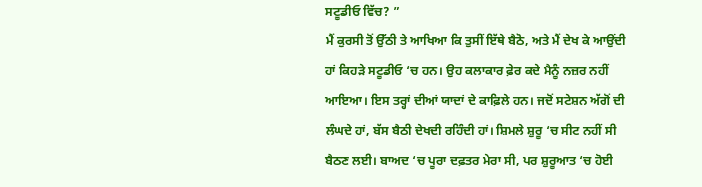ਸਟੂਡੀਓ ਵਿੱਚ? ”
ਮੈਂ ਕੁਰਸੀ ਤੋਂ ਉੱਠੀ ਤੇ ਆਖਿਆ ਕਿ ਤੁਸੀਂ ਇੱਥੇ ਬੈਠੋ, ਅਤੇ ਮੈਂ ਦੇਖ ਕੇ ਆਉਂਦੀ ਹਾਂ ਕਿਹੜੇ ਸਟੂਡੀਓ ‘ਚ ਹਨ। ਉਹ ਕਲਾਕਾਰ ਫ਼ੇਰ ਕਦੇ ਮੈਨੂੰ ਨਜ਼ਰ ਨਹੀਂ ਆਇਆ। ਇਸ ਤਰ੍ਹਾਂ ਦੀਆਂ ਯਾਦਾਂ ਦੇ ਕਾਫ਼ਿਲੇ ਹਨ। ਜਦੋਂ ਸਟੇਸ਼ਨ ਅੱਗੋਂ ਦੀ ਲੰਘਦੇ ਹਾਂ, ਬੱਸ ਬੈਠੀ ਦੇਖਦੀ ਰਹਿੰਦੀ ਹਾਂ। ਸ਼ਿਮਲੇ ਸ਼ੁਰੂ ‘ਚ ਸੀਟ ਨਹੀਂ ਸੀ ਬੈਠਣ ਲਈ। ਬਾਅਦ ‘ਚ ਪੂਰਾ ਦਫ਼ਤਰ ਮੇਰਾ ਸੀ, ਪਰ ਸ਼ੁਰੂਆਤ ‘ਚ ਹੋਈ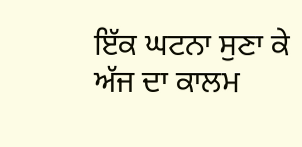ਇੱਕ ਘਟਨਾ ਸੁਣਾ ਕੇ ਅੱਜ ਦਾ ਕਾਲਮ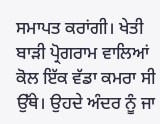ਸਮਾਪਤ ਕਰਾਂਗੀ। ਖੇਤੀ ਬਾੜੀ ਪ੍ਰੋਗਰਾਮ ਵਾਲਿਆਂ ਕੋਲ ਇੱਕ ਵੱਡਾ ਕਮਰਾ ਸੀ ਉੱਥੇ। ਉਹਦੇ ਅੰਦਰ ਨੂੰ ਜਾ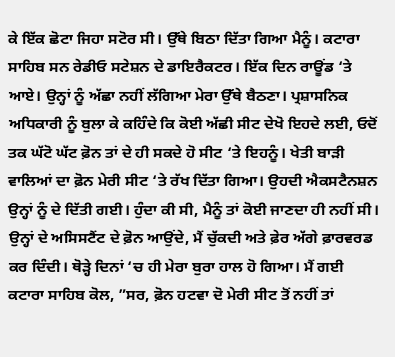ਕੇ ਇੱਕ ਛੋਟਾ ਜਿਹਾ ਸਟੋਰ ਸੀ। ਉੱਥੇ ਬਿਠਾ ਦਿੱਤਾ ਗਿਆ ਮੈਨੂੰ। ਕਟਾਰਾ ਸਾਹਿਬ ਸਨ ਰੇਡੀਓ ਸਟੇਸ਼ਨ ਦੇ ਡਾਇਰੈਕਟਰ। ਇੱਕ ਦਿਨ ਰਾਊਂਡ ‘ਤੇ ਆਏ। ਉਨ੍ਹਾਂ ਨੂੰ ਅੱਛਾ ਨਹੀਂ ਲੱਗਿਆ ਮੇਰਾ ਉੱਥੇ ਬੈਠਣਾ। ਪ੍ਰਸ਼ਾਸਨਿਕ ਅਧਿਕਾਰੀ ਨੂੰ ਬੁਲਾ ਕੇ ਕਹਿੰਦੇ ਕਿ ਕੋਈ ਅੱਛੀ ਸੀਟ ਦੇਖੋ ਇਹਦੇ ਲਈ, ਓਦੋਂ ਤਕ ਘੱਟੋ ਘੱਟ ਫ਼ੋਨ ਤਾਂ ਦੇ ਹੀ ਸਕਦੇ ਹੋ ਸੀਟ ‘ਤੇ ਇਹਨੂੰ। ਖੇਤੀ ਬਾੜੀ ਵਾਲਿਆਂ ਦਾ ਫ਼ੋਨ ਮੇਰੀ ਸੀਟ ‘ਤੇ ਰੱਖ ਦਿੱਤਾ ਗਿਆ। ਉਹਦੀ ਐਕਸਟੈਨਸ਼ਨ ਉਨ੍ਹਾਂ ਨੂੰ ਦੇ ਦਿੱਤੀ ਗਈ। ਹੁੰਦਾ ਕੀ ਸੀ, ਮੈਨੂੰ ਤਾਂ ਕੋਈ ਜਾਣਦਾ ਹੀ ਨਹੀਂ ਸੀ। ਉਨ੍ਹਾਂ ਦੇ ਅਸਿਸਟੈਂਟ ਦੇ ਫ਼ੋਨ ਆਉਂਦੇ, ਮੈਂ ਚੁੱਕਦੀ ਅਤੇ ਫ਼ੇਰ ਅੱਗੇ ਫ਼ਾਰਵਰਡ ਕਰ ਦਿੰਦੀ। ਥੋੜ੍ਹੇ ਦਿਨਾਂ ‘ਚ ਹੀ ਮੇਰਾ ਬੁਰਾ ਹਾਲ ਹੋ ਗਿਆ। ਮੈਂ ਗਈ ਕਟਾਰਾ ਸਾਹਿਬ ਕੋਲ, ”ਸਰ, ਫ਼ੋਨ ਹਟਵਾ ਦੋ ਮੇਰੀ ਸੀਟ ਤੋਂ ਨਹੀਂ ਤਾਂ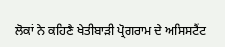ਲੋਕਾਂ ਨੇ ਕਹਿਣੈ ਖੇਤੀਬਾੜੀ ਪ੍ਰੋਗਰਾਮ ਦੇ ਅਸਿਸਟੈਂਟ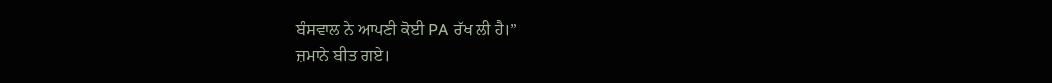ਬੰਸਵਾਲ ਨੇ ਆਪਣੀ ਕੋਈ PA ਰੱਖ ਲੀ ਹੈ।”
ਜ਼ਮਾਨੇ ਬੀਤ ਗਏ।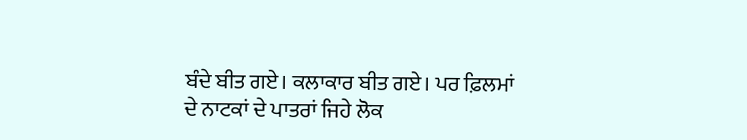ਬੰਦੇ ਬੀਤ ਗਏ। ਕਲਾਕਾਰ ਬੀਤ ਗਏ। ਪਰ ਫ਼ਿਲਮਾਂ ਦੇ ਨਾਟਕਾਂ ਦੇ ਪਾਤਰਾਂ ਜਿਹੇ ਲੋਕ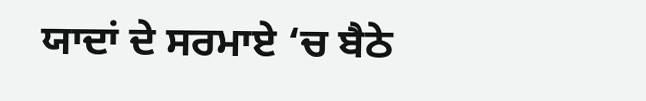ਯਾਦਾਂ ਦੇ ਸਰਮਾਏ ‘ਚ ਬੈਠੇ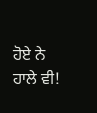ਹੋਏ ਨੇ ਹਾਲੇ ਵੀ!